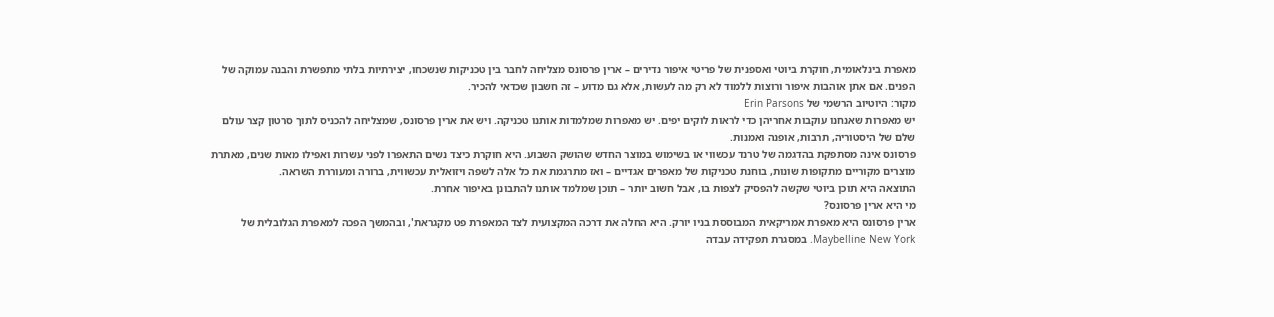מאפרת בינלאומית, חוקרת ביוטי ואספנית של פריטי איפור נדירים – ארין פרסונס מצליחה לחבר בין טכניקות שנשכחו, יצירתיות בלתי מתפשרת והבנה עמוקה של הפנים. אם אתן אוהבות איפור ורוצות ללמוד לא רק מה לעשות, אלא גם מדוע – זה חשבון שכדאי להכיר.
מקור: היוטיוב הרשמי של Erin Parsons
יש מאפרות שאנחנו עוקבות אחריהן כדי לראות לוקים יפים. יש מאפרות שמלמדות אותנו טכניקה. ויש את ארין פרסונס, שמצליחה להכניס לתוך סרטון קצר עולם שלם של היסטוריה, תרבות, אופנה ואמנות.
פרסונס אינה מסתפקת בהדגמה של טרנד עכשווי או בשימוש במוצר החדש שהושק השבוע. היא חוקרת כיצד נשים התאפרו לפני עשרות ואפילו מאות שנים, מאתרת מוצרים מקוריים מתקופות שונות, בוחנת טכניקות של מאפרים אגדיים – ואז מתרגמת את כל אלה לשפה ויזואלית עכשווית, ברורה ומעוררת השראה.
התוצאה היא תוכן ביוטי שקשה להפסיק לצפות בו, אבל חשוב יותר – תוכן שמלמד אותנו להתבונן באיפור אחרת.
מי היא ארין פרסונס?
ארין פרסונס היא מאפרת אמריקאית המבוססת בניו יורק. היא החלה את דרכה המקצועית לצד המאפרת פט מקגראת', ובהמשך הפכה למאפרת הגלובלית של Maybelline New York. במסגרת תפקידה עבדה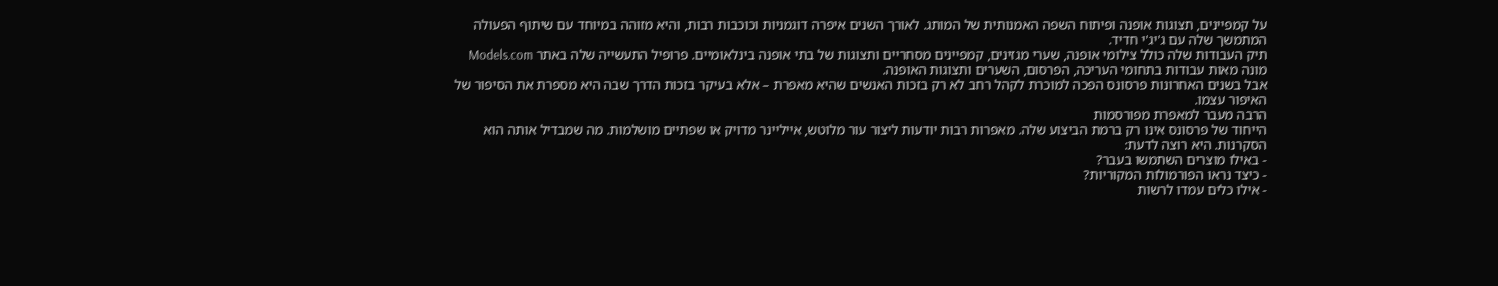על קמפיינים, תצוגות אופנה ופיתוח השפה האמנותית של המותג. לאורך השנים איפרה דוגמניות וכוכבות רבות, והיא מזוהה במיוחד עם שיתוף הפעולה המתמשך שלה עם ג'יג'י חדיד.
תיק העבודות שלה כולל צילומי אופנה, שערי מגזינים, קמפיינים מסחריים ותצוגות של בתי אופנה בינלאומיים. פרופיל התעשייה שלה באתר Models.com מונה מאות עבודות בתחומי העריכה, הפרסום, השערים ותצוגות האופנה.
אבל בשנים האחרונות פרסונס הפכה למוכרת לקהל רחב לא רק בזכות האנשים שהיא מאפרת – אלא בעיקר בזכות הדרך שבה היא מספרת את הסיפור של האיפור עצמו.
הרבה מעבר למאפרת מפורסמות
הייחוד של פרסונס אינו רק ברמת הביצוע שלה. מאפרות רבות יודעות ליצור עור מלוטש, אייליינר מדויק או שפתיים מושלמות. מה שמבדיל אותה הוא הסקרנות. היא רוצה לדעת:
- באילו מוצרים השתמשו בעבר?
- כיצד נראו הפורמולות המקוריות?
- אילו כלים עמדו לרשות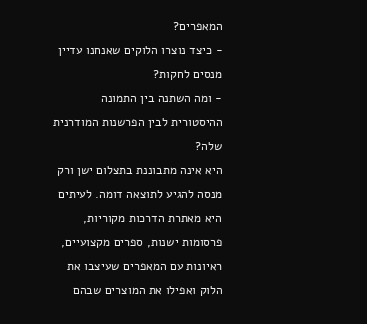המאפרים?
- כיצד נוצרו הלוקים שאנחנו עדיין מנסים לחקות?
- ומה השתנה בין התמונה ההיסטורית לבין הפרשנות המודרנית שלה?
היא אינה מתבוננת בתצלום ישן ורק מנסה להגיע לתוצאה דומה. לעיתים היא מאתרת הדרכות מקוריות, פרסומות ישנות, ספרים מקצועיים, ראיונות עם המאפרים שעיצבו את הלוק ואפילו את המוצרים שבהם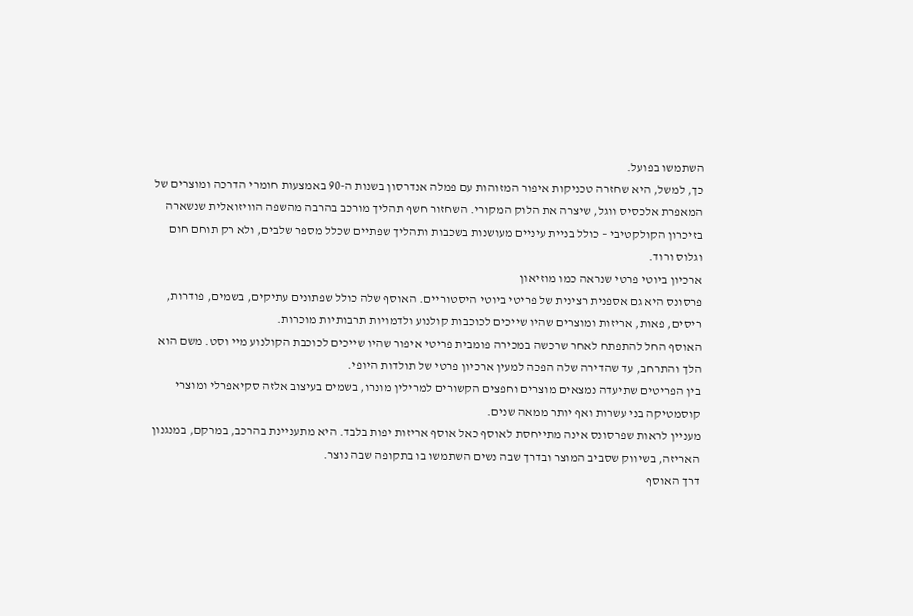השתמשו בפועל.
כך, למשל, היא שחזרה טכניקות איפור המזוהות עם פמלה אנדרסון בשנות ה-90 באמצעות חומרי הדרכה ומוצרים של המאפרת אלכסיס ווגל, שיצרה את הלוק המקורי. השחזור חשף תהליך מורכב בהרבה מהשפה הוויזואלית שנשארה בזיכרון הקולקטיבי – כולל בניית עיניים מעושנות בשכבות ותהליך שפתיים שכלל מספר שלבים, ולא רק תוחם חום וגלוס ורוד.
ארכיון ביוטי פרטי שנראה כמו מוזיאון
פרסונס היא גם אספנית רצינית של פריטי ביוטי היסטוריים. האוסף שלה כולל שפתונים עתיקים, בשמים, פודרות, ריסים, פאות, אריזות ומוצרים שהיו שייכים לכוכבות קולנוע ולדמויות תרבותיות מוכרות.
האוסף החל להתפתח לאחר שרכשה במכירה פומבית פריטי איפור שהיו שייכים לכוכבת הקולנוע מיי וסט. משם הוא הלך והתרחב, עד שהדירה שלה הפכה למעין ארכיון פרטי של תולדות היופי.
בין הפריטים שתיעדה נמצאים מוצרים וחפצים הקשורים למרילין מונרו, בשמים בעיצוב אלזה סקיאפרלי ומוצרי קוסמטיקה בני עשרות ואף יותר ממאה שנים.
מעניין לראות שפרסונס אינה מתייחסת לאוסף כאל אוסף אריזות יפות בלבד. היא מתעניינת בהרכב, במרקם, במנגנון האריזה, בשיווק שסביב המוצר ובדרך שבה נשים השתמשו בו בתקופה שבה נוצר.
דרך האוסף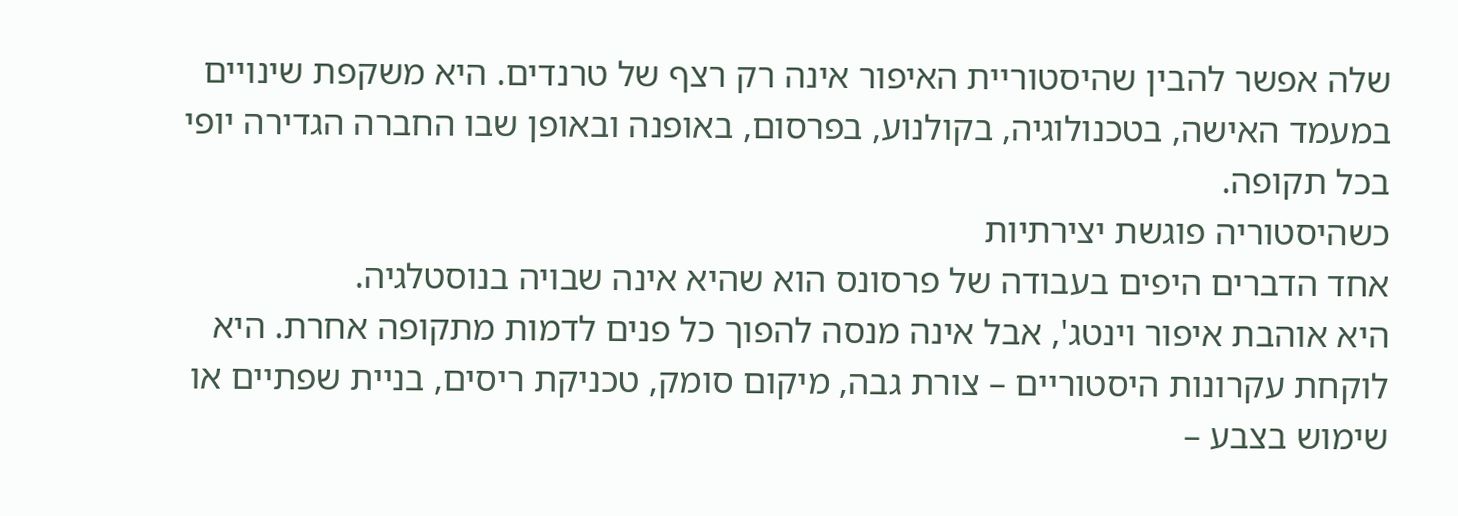שלה אפשר להבין שהיסטוריית האיפור אינה רק רצף של טרנדים. היא משקפת שינויים במעמד האישה, בטכנולוגיה, בקולנוע, בפרסום, באופנה ובאופן שבו החברה הגדירה יופי בכל תקופה.
כשהיסטוריה פוגשת יצירתיות
אחד הדברים היפים בעבודה של פרסונס הוא שהיא אינה שבויה בנוסטלגיה.
היא אוהבת איפור וינטג', אבל אינה מנסה להפוך כל פנים לדמות מתקופה אחרת. היא לוקחת עקרונות היסטוריים – צורת גבה, מיקום סומק, טכניקת ריסים, בניית שפתיים או שימוש בצבע –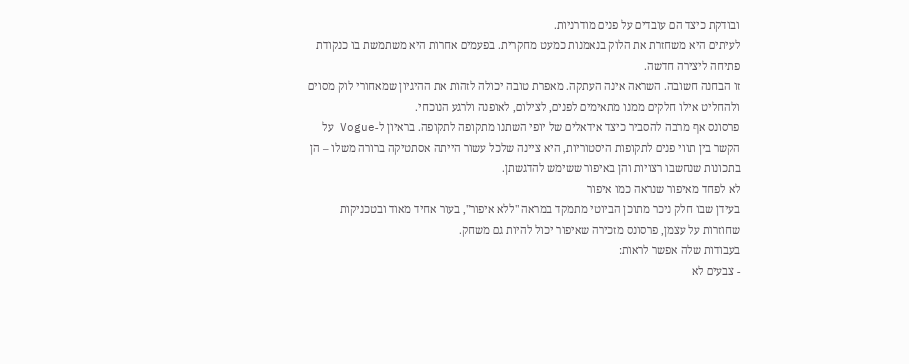ובודקת כיצד הם עובדים על פנים מודרניות.
לעיתים היא משחזרת את הלוק בנאמנות כמעט מחקרית. בפעמים אחרות היא משתמשת בו כנקודת פתיחה ליצירה חדשה.
זו הבחנה חשובה. השראה אינה העתקה. מאפרת טובה יכולה לזהות את ההיגיון שמאחורי לוק מסוים ולהחליט אילו חלקים ממנו מתאימים לפנים, לצילום, לאופנה ולרגע הנוכחי.
פרסונס אף מרבה להסביר כיצד אידאלים של יופי השתנו מתקופה לתקופה. בראיון ל-Vogue על הקשר בין תווי פנים לתקופות היסטוריות, היא ציינה שלכל עשור הייתה אסתטיקה ברורה משלו – הן בתכונות שנחשבו רצויות והן באיפור ששימש להדגשתן.
לא לפחד מאיפור שנראה כמו איפור
בעידן שבו חלק ניכר מתוכן הביוטי מתמקד במראה "ללא איפור", בעור אחיד מאוד ובטכניקות שחוזרות על עצמן, פרסונס מזכירה שאיפור יכול להיות גם משחק.
בעבודות שלה אפשר לראות:
- צבעים לא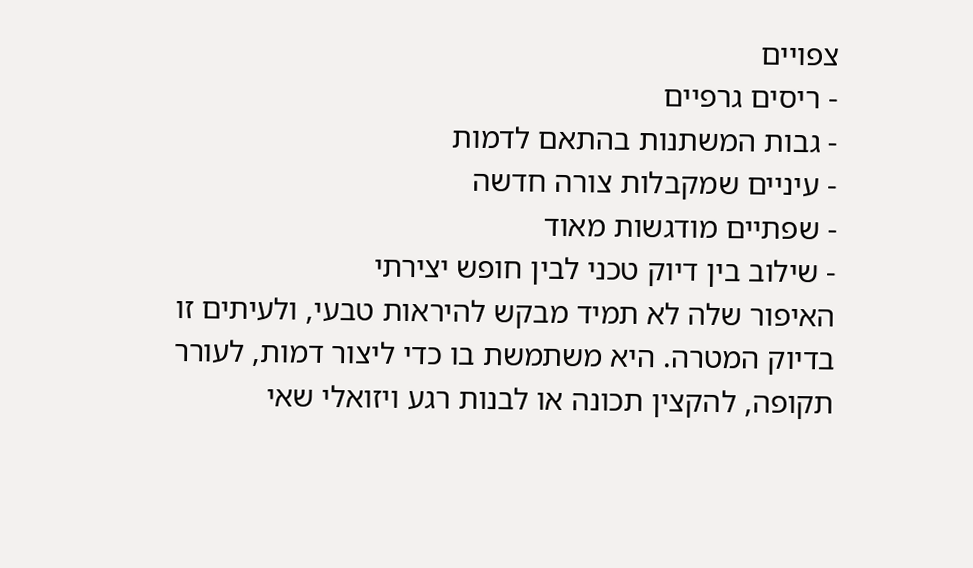צפויים
- ריסים גרפיים
- גבות המשתנות בהתאם לדמות
- עיניים שמקבלות צורה חדשה
- שפתיים מודגשות מאוד
- שילוב בין דיוק טכני לבין חופש יצירתי
האיפור שלה לא תמיד מבקש להיראות טבעי, ולעיתים זו בדיוק המטרה. היא משתמשת בו כדי ליצור דמות, לעורר תקופה, להקצין תכונה או לבנות רגע ויזואלי שאי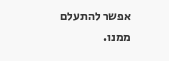אפשר להתעלם ממנו.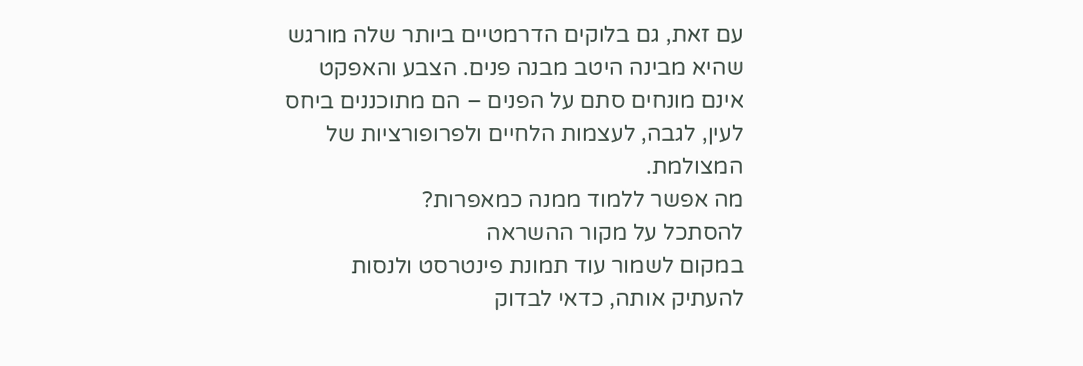עם זאת, גם בלוקים הדרמטיים ביותר שלה מורגש שהיא מבינה היטב מבנה פנים. הצבע והאפקט אינם מונחים סתם על הפנים – הם מתוכננים ביחס לעין, לגבה, לעצמות הלחיים ולפרופורציות של המצולמת.
מה אפשר ללמוד ממנה כמאפרות?
להסתכל על מקור ההשראה
במקום לשמור עוד תמונת פינטרסט ולנסות להעתיק אותה, כדאי לבדוק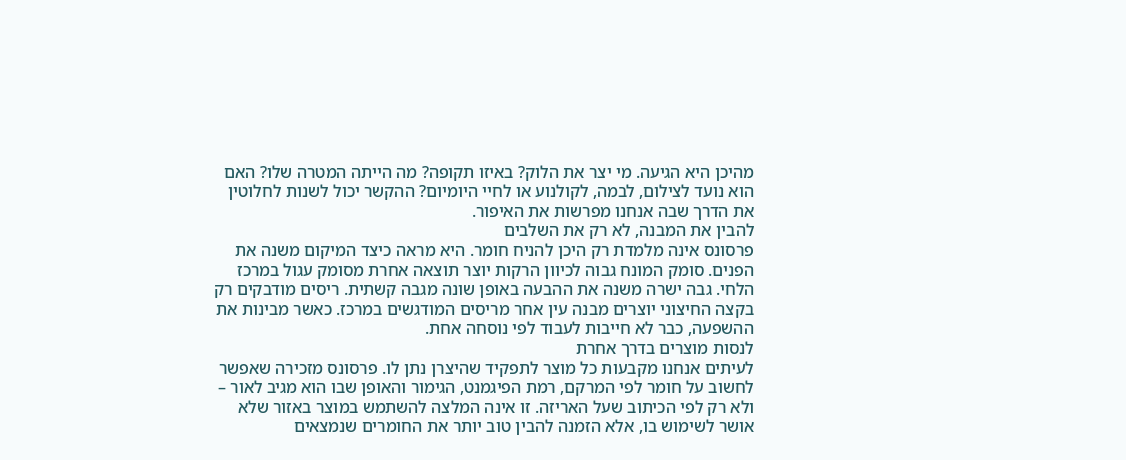מהיכן היא הגיעה. מי יצר את הלוק? באיזו תקופה? מה הייתה המטרה שלו? האם הוא נועד לצילום, לבמה, לקולנוע או לחיי היומיום? ההקשר יכול לשנות לחלוטין את הדרך שבה אנחנו מפרשות את האיפור.
להבין את המבנה, לא רק את השלבים
פרסונס אינה מלמדת רק היכן להניח חומר. היא מראה כיצד המיקום משנה את הפנים. סומק המונח גבוה לכיוון הרקות יוצר תוצאה אחרת מסומק עגול במרכז הלחי. גבה ישרה משנה את ההבעה באופן שונה מגבה קשתית. ריסים מודבקים רק בקצה החיצוני יוצרים מבנה עין אחר מריסים המודגשים במרכז. כאשר מבינות את ההשפעה, כבר לא חייבות לעבוד לפי נוסחה אחת.
לנסות מוצרים בדרך אחרת
לעיתים אנחנו מקבעות כל מוצר לתפקיד שהיצרן נתן לו. פרסונס מזכירה שאפשר לחשוב על חומר לפי המרקם, רמת הפיגמנט, הגימור והאופן שבו הוא מגיב לאור – ולא רק לפי הכיתוב שעל האריזה. זו אינה המלצה להשתמש במוצר באזור שלא אושר לשימוש בו, אלא הזמנה להבין טוב יותר את החומרים שנמצאים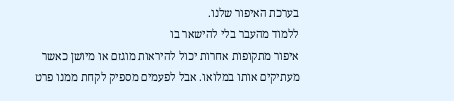בערכת האיפור שלנו.
ללמוד מהעבר בלי להישאר בו
איפור מתקופות אחרות יכול להיראות מוגזם או מיושן כאשר מעתיקים אותו במלואו. אבל לפעמים מספיק לקחת ממנו פרט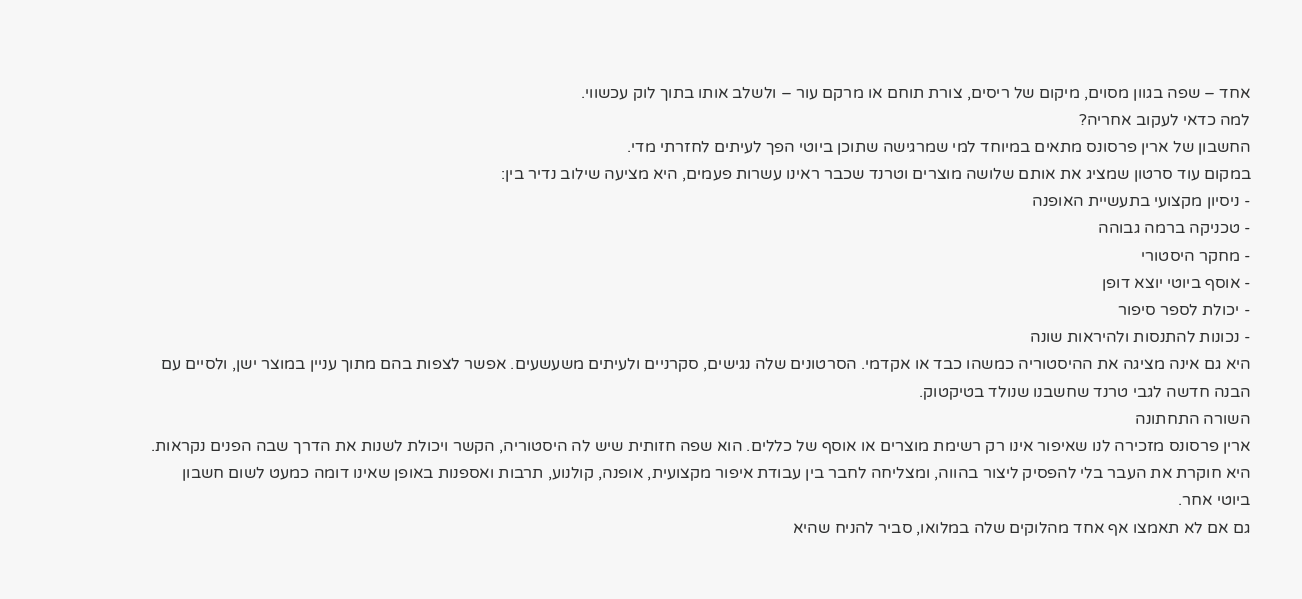אחד – שפה בגוון מסוים, מיקום של ריסים, צורת תוחם או מרקם עור – ולשלב אותו בתוך לוק עכשווי.
למה כדאי לעקוב אחריה?
החשבון של ארין פרסונס מתאים במיוחד למי שמרגישה שתוכן ביוטי הפך לעיתים לחזרתי מדי.
במקום עוד סרטון שמציג את אותם שלושה מוצרים וטרנד שכבר ראינו עשרות פעמים, היא מציעה שילוב נדיר בין:
- ניסיון מקצועי בתעשיית האופנה
- טכניקה ברמה גבוהה
- מחקר היסטורי
- אוסף ביוטי יוצא דופן
- יכולת לספר סיפור
- נכונות להתנסות ולהיראות שונה
היא גם אינה מציגה את ההיסטוריה כמשהו כבד או אקדמי. הסרטונים שלה נגישים, סקרניים ולעיתים משעשעים. אפשר לצפות בהם מתוך עניין במוצר ישן, ולסיים עם הבנה חדשה לגבי טרנד שחשבנו שנולד בטיקטוק.
השורה התחתונה
ארין פרסונס מזכירה לנו שאיפור אינו רק רשימת מוצרים או אוסף של כללים. הוא שפה חזותית שיש לה היסטוריה, הקשר ויכולת לשנות את הדרך שבה הפנים נקראות.
היא חוקרת את העבר בלי להפסיק ליצור בהווה, ומצליחה לחבר בין עבודת איפור מקצועית, אופנה, קולנוע, תרבות ואספנות באופן שאינו דומה כמעט לשום חשבון ביוטי אחר.
גם אם לא תאמצו אף אחד מהלוקים שלה במלואו, סביר להניח שהיא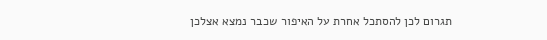תגרום לכן להסתכל אחרת על האיפור שכבר נמצא אצלכן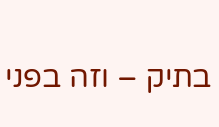בתיק – וזה בפני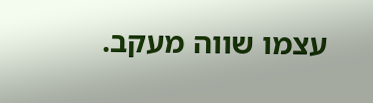עצמו שווה מעקב.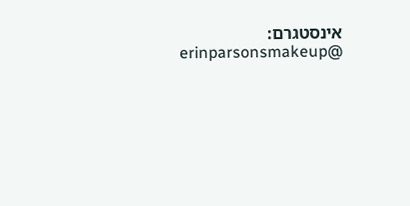אינסטגרם: @erinparsonsmakeup